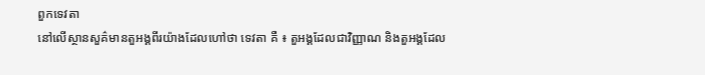ពួកទេវតា
នៅលើស្ថានសួគ៌មានតួអង្គពីរយ៉ាងដែលហៅថា ទេវតា គឺ ៖ តួអង្គដែលជាវិញ្ញាណ និងតួអង្គដែល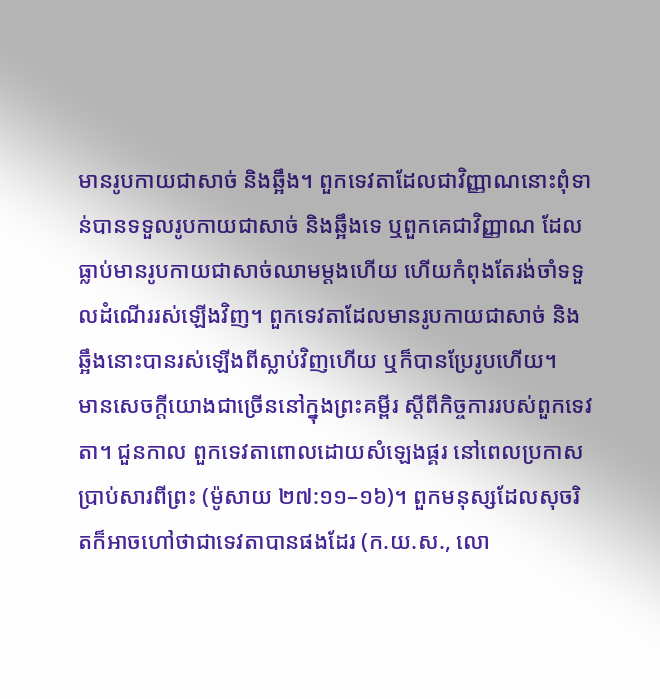មានរូបកាយជាសាច់ និងឆ្អឹង។ ពួកទេវតាដែលជាវិញ្ញាណនោះពុំទាន់បានទទួលរូបកាយជាសាច់ និងឆ្អឹងទេ ឬពួកគេជាវិញ្ញាណ ដែលធ្លាប់មានរូបកាយជាសាច់ឈាមម្ដងហើយ ហើយកំពុងតែរង់ចាំទទួលដំណើររស់ឡើងវិញ។ ពួកទេវតាដែលមានរូបកាយជាសាច់ និងឆ្អឹងនោះបានរស់ឡើងពីស្លាប់វិញហើយ ឬក៏បានប្រែរូបហើយ។
មានសេចក្ដីយោងជាច្រើននៅក្នុងព្រះគម្ពីរ ស្ដីពីកិច្ចការរបស់ពួកទេវតា។ ជួនកាល ពួកទេវតាពោលដោយសំឡេងផ្គរ នៅពេលប្រកាសប្រាប់សារពីព្រះ (ម៉ូសាយ ២៧:១១–១៦)។ ពួកមនុស្សដែលសុចរិតក៏អាចហៅថាជាទេវតាបានផងដែរ (ក.យ.ស., លោ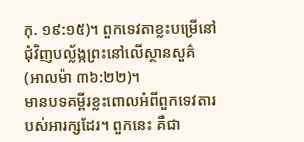កុ. ១៩:១៥)។ ពួកទេវតាខ្លះបម្រើនៅជុំវិញបល្ល័ង្កព្រះនៅលើស្ថានសួគ៌ (អាលម៉ា ៣៦:២២)។
មានបទគម្ពីរខ្លះពោលអំពីពួកទេវតារបស់អារក្សដែរ។ ពួកនេះ គឺជា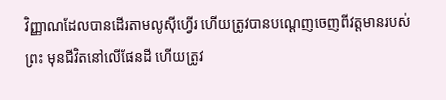វិញ្ញាណដែលបានដើរតាមលូស៊ីហ្វើរ ហើយត្រូវបានបណ្ដេញចេញពីវត្តមានរបស់ព្រះ មុនជីវិតនៅលើផែនដី ហើយត្រូវ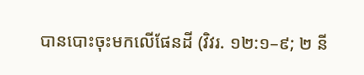បានបោះចុះមកលើផែនដី (វិវរ. ១២:១–៩; ២ នី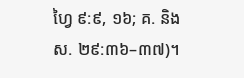ហ្វៃ ៩:៩, ១៦; គ. និង ស. ២៩:៣៦–៣៧)។